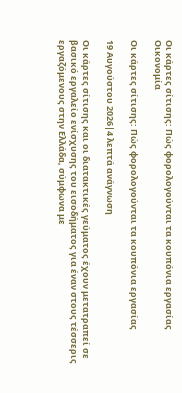Οι κάρτες σίτισης: Πώς φορολογούνται τα κουπόνια εργασίας
Οικονομία

Οι κάρτες σίτισης: Πώς φορολογούνται τα κουπόνια εργασίας

19 Αυγούστου 2026|4 λεπτά ανάγνωση

Οι κάρτες σίτισης και οι διατακτικές γεύματος έχουν μετατραπεί σε βασικό εργαλείο ενίσχυσης του εισοδήματος για έναν στους τέσσερις εργαζόμενους στην Ελλάδα, σύμφωνα με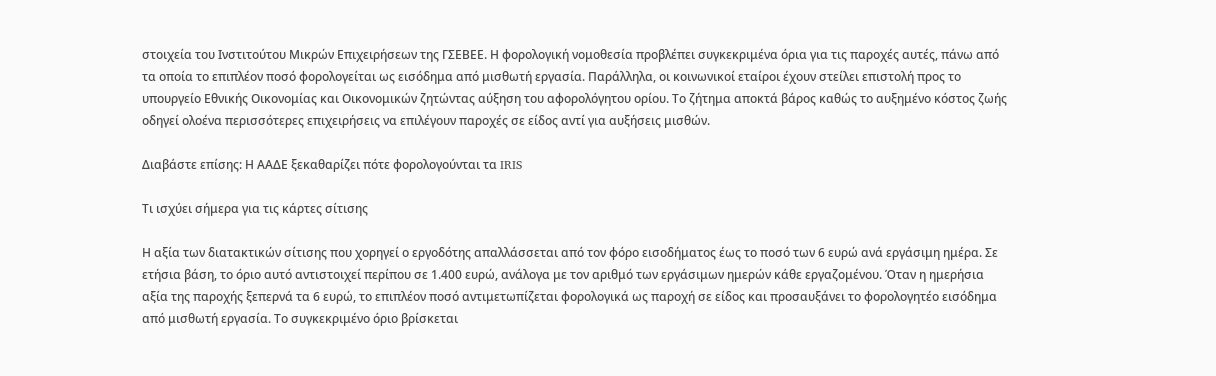στοιχεία του Ινστιτούτου Μικρών Επιχειρήσεων της ΓΣΕΒΕΕ. Η φορολογική νομοθεσία προβλέπει συγκεκριμένα όρια για τις παροχές αυτές, πάνω από τα οποία το επιπλέον ποσό φορολογείται ως εισόδημα από μισθωτή εργασία. Παράλληλα, οι κοινωνικοί εταίροι έχουν στείλει επιστολή προς το υπουργείο Εθνικής Οικονομίας και Οικονομικών ζητώντας αύξηση του αφορολόγητου ορίου. Το ζήτημα αποκτά βάρος καθώς το αυξημένο κόστος ζωής οδηγεί ολοένα περισσότερες επιχειρήσεις να επιλέγουν παροχές σε είδος αντί για αυξήσεις μισθών.

Διαβάστε επίσης: Η ΑΑΔΕ ξεκαθαρίζει πότε φορολογούνται τα IRIS

Τι ισχύει σήμερα για τις κάρτες σίτισης

Η αξία των διατακτικών σίτισης που χορηγεί ο εργοδότης απαλλάσσεται από τον φόρο εισοδήματος έως το ποσό των 6 ευρώ ανά εργάσιμη ημέρα. Σε ετήσια βάση, το όριο αυτό αντιστοιχεί περίπου σε 1.400 ευρώ, ανάλογα με τον αριθμό των εργάσιμων ημερών κάθε εργαζομένου. Όταν η ημερήσια αξία της παροχής ξεπερνά τα 6 ευρώ, το επιπλέον ποσό αντιμετωπίζεται φορολογικά ως παροχή σε είδος και προσαυξάνει το φορολογητέο εισόδημα από μισθωτή εργασία. Το συγκεκριμένο όριο βρίσκεται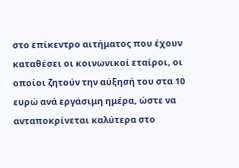στο επίκεντρο αιτήματος που έχουν καταθέσει οι κοινωνικοί εταίροι, οι οποίοι ζητούν την αύξησή του στα 10 ευρώ ανά εργάσιμη ημέρα, ώστε να ανταποκρίνεται καλύτερα στο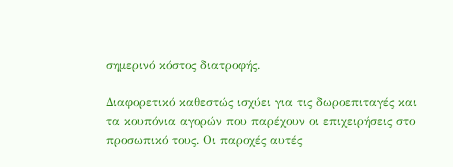σημερινό κόστος διατροφής.

Διαφορετικό καθεστώς ισχύει για τις δωροεπιταγές και τα κουπόνια αγορών που παρέχουν οι επιχειρήσεις στο προσωπικό τους. Οι παροχές αυτές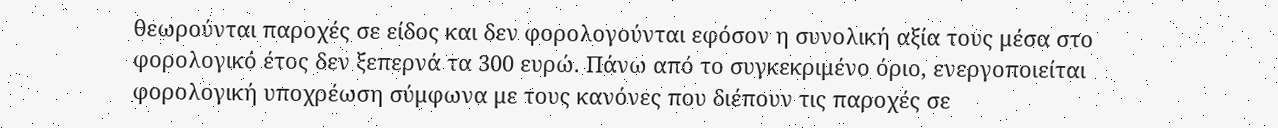θεωρούνται παροχές σε είδος και δεν φορολογούνται εφόσον η συνολική αξία τους μέσα στο φορολογικό έτος δεν ξεπερνά τα 300 ευρώ. Πάνω από το συγκεκριμένο όριο, ενεργοποιείται φορολογική υποχρέωση σύμφωνα με τους κανόνες που διέπουν τις παροχές σε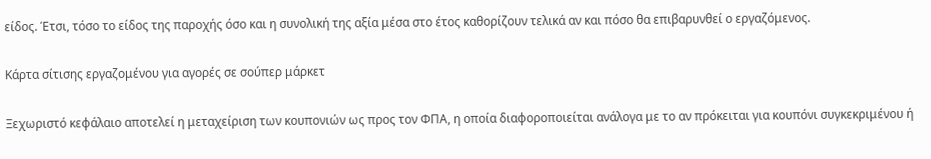είδος. Έτσι, τόσο το είδος της παροχής όσο και η συνολική της αξία μέσα στο έτος καθορίζουν τελικά αν και πόσο θα επιβαρυνθεί ο εργαζόμενος.

Κάρτα σίτισης εργαζομένου για αγορές σε σούπερ μάρκετ

Ξεχωριστό κεφάλαιο αποτελεί η μεταχείριση των κουπονιών ως προς τον ΦΠΑ, η οποία διαφοροποιείται ανάλογα με το αν πρόκειται για κουπόνι συγκεκριμένου ή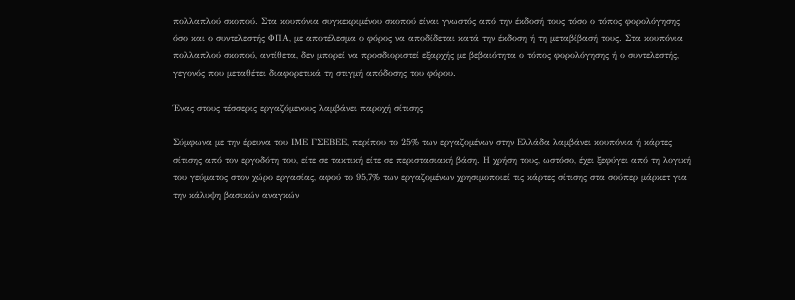πολλαπλού σκοπού. Στα κουπόνια συγκεκριμένου σκοπού είναι γνωστός από την έκδοσή τους τόσο ο τόπος φορολόγησης όσο και ο συντελεστής ΦΠΑ, με αποτέλεσμα ο φόρος να αποδίδεται κατά την έκδοση ή τη μεταβίβασή τους. Στα κουπόνια πολλαπλού σκοπού, αντίθετα, δεν μπορεί να προσδιοριστεί εξαρχής με βεβαιότητα ο τόπος φορολόγησης ή ο συντελεστής, γεγονός που μεταθέτει διαφορετικά τη στιγμή απόδοσης του φόρου.

Ένας στους τέσσερις εργαζόμενους λαμβάνει παροχή σίτισης

Σύμφωνα με την έρευνα του ΙΜΕ ΓΣΕΒΕΕ, περίπου το 25% των εργαζομένων στην Ελλάδα λαμβάνει κουπόνια ή κάρτες σίτισης από τον εργοδότη του, είτε σε τακτική είτε σε περιστασιακή βάση. Η χρήση τους, ωστόσο, έχει ξεφύγει από τη λογική του γεύματος στον χώρο εργασίας, αφού το 95,7% των εργαζομένων χρησιμοποιεί τις κάρτες σίτισης στα σούπερ μάρκετ για την κάλυψη βασικών αναγκών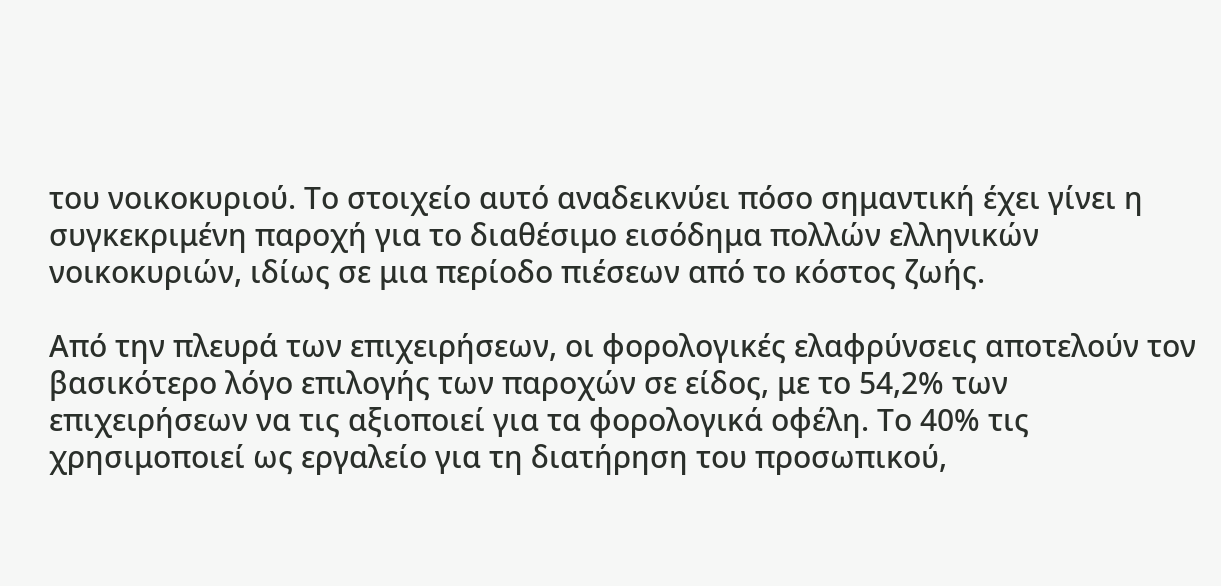του νοικοκυριού. Το στοιχείο αυτό αναδεικνύει πόσο σημαντική έχει γίνει η συγκεκριμένη παροχή για το διαθέσιμο εισόδημα πολλών ελληνικών νοικοκυριών, ιδίως σε μια περίοδο πιέσεων από το κόστος ζωής.

Από την πλευρά των επιχειρήσεων, οι φορολογικές ελαφρύνσεις αποτελούν τον βασικότερο λόγο επιλογής των παροχών σε είδος, με το 54,2% των επιχειρήσεων να τις αξιοποιεί για τα φορολογικά οφέλη. Το 40% τις χρησιμοποιεί ως εργαλείο για τη διατήρηση του προσωπικού,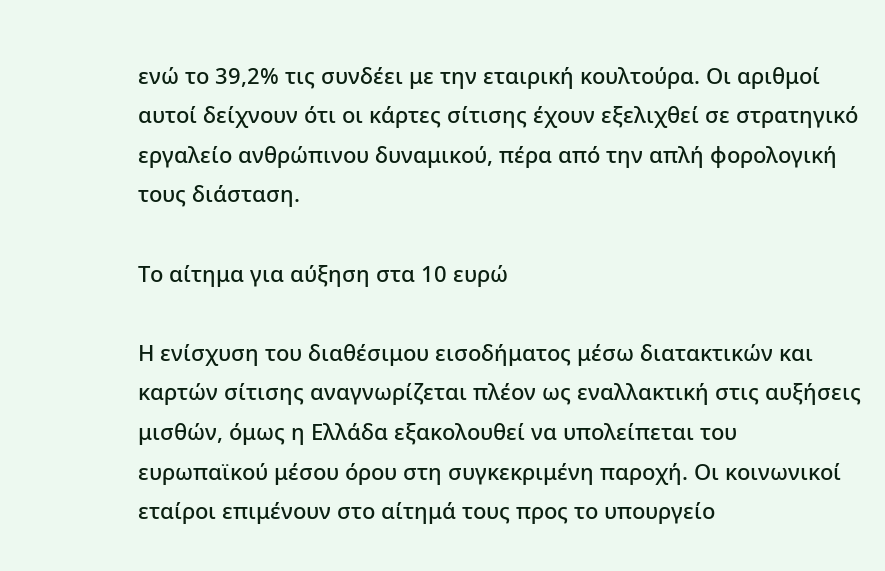ενώ το 39,2% τις συνδέει με την εταιρική κουλτούρα. Οι αριθμοί αυτοί δείχνουν ότι οι κάρτες σίτισης έχουν εξελιχθεί σε στρατηγικό εργαλείο ανθρώπινου δυναμικού, πέρα από την απλή φορολογική τους διάσταση.

Το αίτημα για αύξηση στα 10 ευρώ

Η ενίσχυση του διαθέσιμου εισοδήματος μέσω διατακτικών και καρτών σίτισης αναγνωρίζεται πλέον ως εναλλακτική στις αυξήσεις μισθών, όμως η Ελλάδα εξακολουθεί να υπολείπεται του ευρωπαϊκού μέσου όρου στη συγκεκριμένη παροχή. Οι κοινωνικοί εταίροι επιμένουν στο αίτημά τους προς το υπουργείο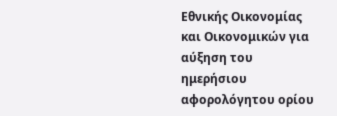Εθνικής Οικονομίας και Οικονομικών για αύξηση του ημερήσιου αφορολόγητου ορίου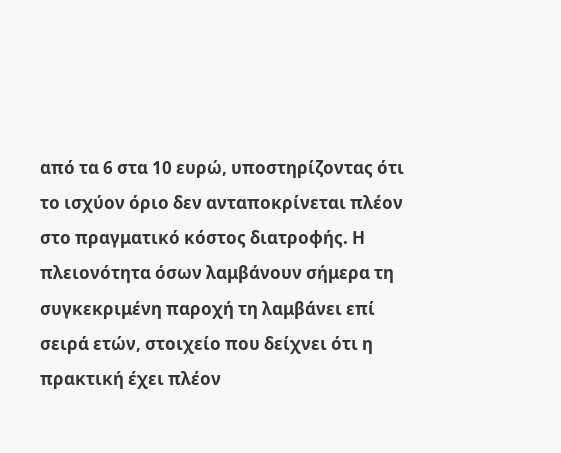από τα 6 στα 10 ευρώ, υποστηρίζοντας ότι το ισχύον όριο δεν ανταποκρίνεται πλέον στο πραγματικό κόστος διατροφής. Η πλειονότητα όσων λαμβάνουν σήμερα τη συγκεκριμένη παροχή τη λαμβάνει επί σειρά ετών, στοιχείο που δείχνει ότι η πρακτική έχει πλέον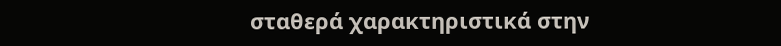σταθερά χαρακτηριστικά στην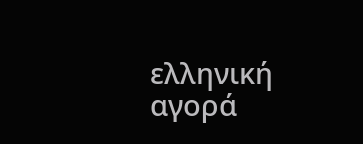ελληνική αγορά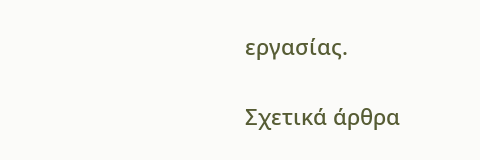εργασίας.

Σχετικά άρθρα